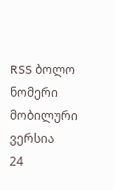RSS ბოლო ნომერი მობილური ვერსია
24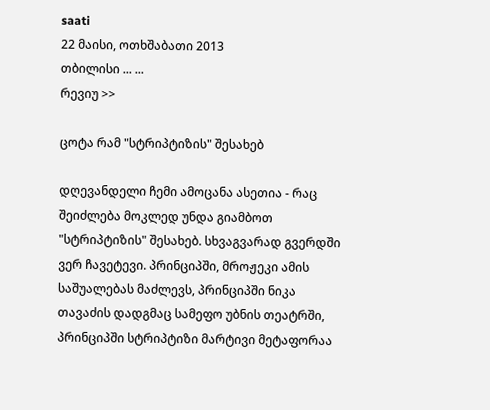saati
22 მაისი, ოთხშაბათი 2013
თბილისი ... ...
რევიუ >>

ცოტა რამ "სტრიპტიზის" შესახებ

დღევანდელი ჩემი ამოცანა ასეთია - რაც შეიძლება მოკლედ უნდა გიამბოთ "სტრიპტიზის" შესახებ. სხვაგვარად გვერდში ვერ ჩავეტევი. პრინციპში, მროჟეკი ამის საშუალებას მაძლევს, პრინციპში ნიკა თავაძის დადგმაც სამეფო უბნის თეატრში, პრინციპში სტრიპტიზი მარტივი მეტაფორაა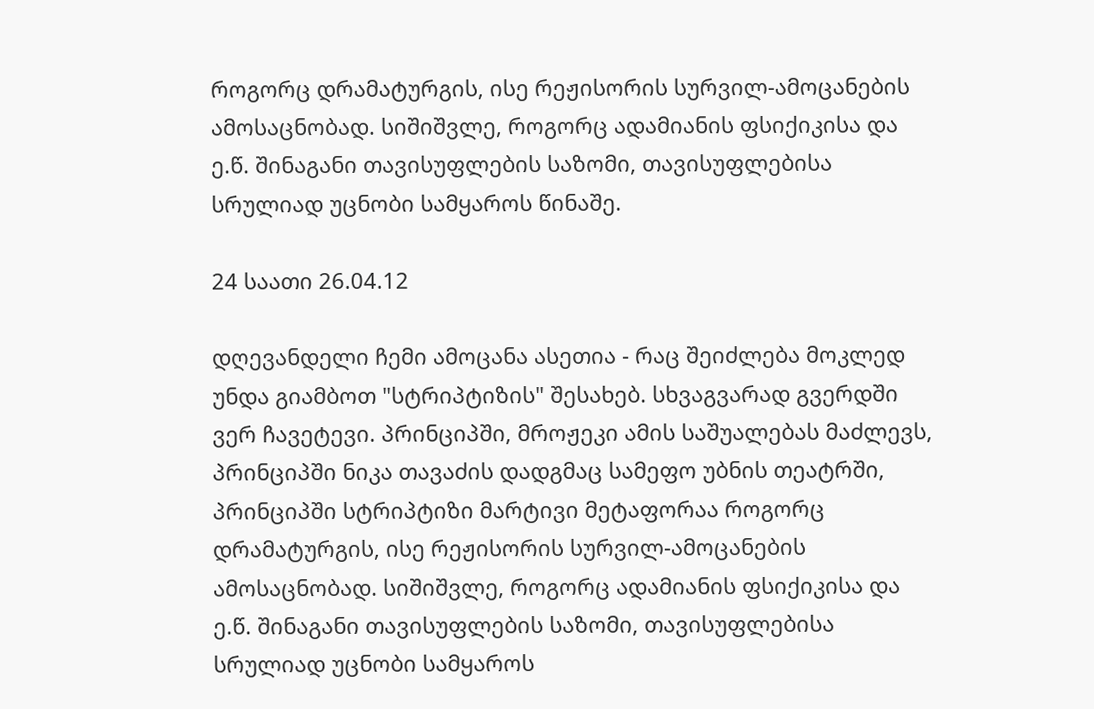როგორც დრამატურგის, ისე რეჟისორის სურვილ-ამოცანების ამოსაცნობად. სიშიშვლე, როგორც ადამიანის ფსიქიკისა და ე.წ. შინაგანი თავისუფლების საზომი, თავისუფლებისა სრულიად უცნობი სამყაროს წინაშე.

24 საათი 26.04.12

დღევანდელი ჩემი ამოცანა ასეთია - რაც შეიძლება მოკლედ უნდა გიამბოთ "სტრიპტიზის" შესახებ. სხვაგვარად გვერდში ვერ ჩავეტევი. პრინციპში, მროჟეკი ამის საშუალებას მაძლევს, პრინციპში ნიკა თავაძის დადგმაც სამეფო უბნის თეატრში, პრინციპში სტრიპტიზი მარტივი მეტაფორაა როგორც დრამატურგის, ისე რეჟისორის სურვილ-ამოცანების ამოსაცნობად. სიშიშვლე, როგორც ადამიანის ფსიქიკისა და ე.წ. შინაგანი თავისუფლების საზომი, თავისუფლებისა სრულიად უცნობი სამყაროს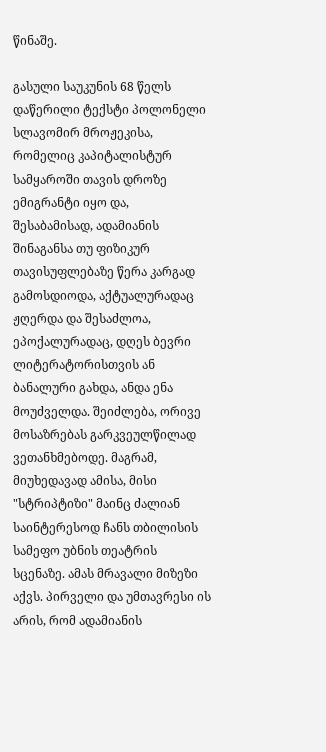წინაშე.

გასული საუკუნის 68 წელს დაწერილი ტექსტი პოლონელი სლავომირ მროჟეკისა, რომელიც კაპიტალისტურ სამყაროში თავის დროზე ემიგრანტი იყო და, შესაბამისად, ადამიანის შინაგანსა თუ ფიზიკურ თავისუფლებაზე წერა კარგად გამოსდიოდა, აქტუალურადაც ჟღერდა და შესაძლოა, ეპოქალურადაც, დღეს ბევრი ლიტერატორისთვის ან ბანალური გახდა, ანდა ენა მოუძველდა. შეიძლება, ორივე მოსაზრებას გარკვეულწილად ვეთანხმებოდე. მაგრამ, მიუხედავად ამისა, მისი "სტრიპტიზი" მაინც ძალიან საინტერესოდ ჩანს თბილისის სამეფო უბნის თეატრის სცენაზე. ამას მრავალი მიზეზი აქვს. პირველი და უმთავრესი ის არის, რომ ადამიანის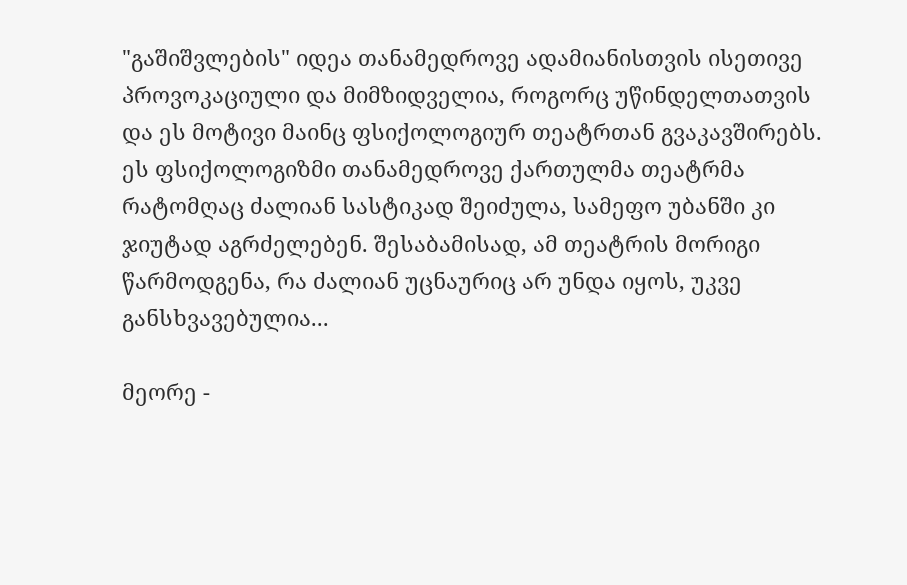"გაშიშვლების" იდეა თანამედროვე ადამიანისთვის ისეთივე პროვოკაციული და მიმზიდველია, როგორც უწინდელთათვის და ეს მოტივი მაინც ფსიქოლოგიურ თეატრთან გვაკავშირებს. ეს ფსიქოლოგიზმი თანამედროვე ქართულმა თეატრმა რატომღაც ძალიან სასტიკად შეიძულა, სამეფო უბანში კი ჯიუტად აგრძელებენ. შესაბამისად, ამ თეატრის მორიგი წარმოდგენა, რა ძალიან უცნაურიც არ უნდა იყოს, უკვე განსხვავებულია...

მეორე -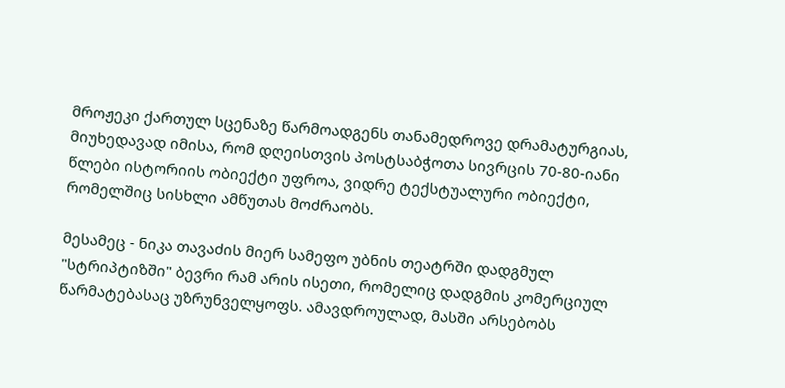მროჟეკი ქართულ სცენაზე წარმოადგენს თანამედროვე დრამატურგიას, მიუხედავად იმისა, რომ დღეისთვის პოსტსაბჭოთა სივრცის 70-80-იანი წლები ისტორიის ობიექტი უფროა, ვიდრე ტექსტუალური ობიექტი, რომელშიც სისხლი ამწუთას მოძრაობს.

მესამეც - ნიკა თავაძის მიერ სამეფო უბნის თეატრში დადგმულ "სტრიპტიზში" ბევრი რამ არის ისეთი, რომელიც დადგმის კომერციულ წარმატებასაც უზრუნველყოფს. ამავდროულად, მასში არსებობს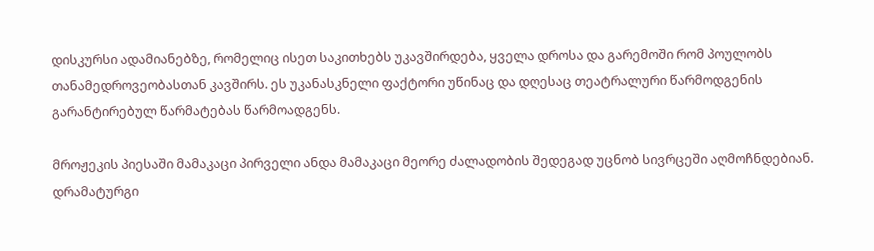დისკურსი ადამიანებზე, რომელიც ისეთ საკითხებს უკავშირდება, ყველა დროსა და გარემოში რომ პოულობს თანამედროვეობასთან კავშირს. ეს უკანასკნელი ფაქტორი უწინაც და დღესაც თეატრალური წარმოდგენის გარანტირებულ წარმატებას წარმოადგენს.

მროჟეკის პიესაში მამაკაცი პირველი ანდა მამაკაცი მეორე ძალადობის შედეგად უცნობ სივრცეში აღმოჩნდებიან. დრამატურგი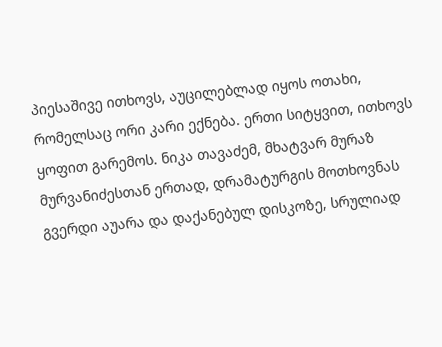პიესაშივე ითხოვს, აუცილებლად იყოს ოთახი, რომელსაც ორი კარი ექნება. ერთი სიტყვით, ითხოვს ყოფით გარემოს. ნიკა თავაძემ, მხატვარ მურაზ მურვანიძესთან ერთად, დრამატურგის მოთხოვნას გვერდი აუარა და დაქანებულ დისკოზე, სრულიად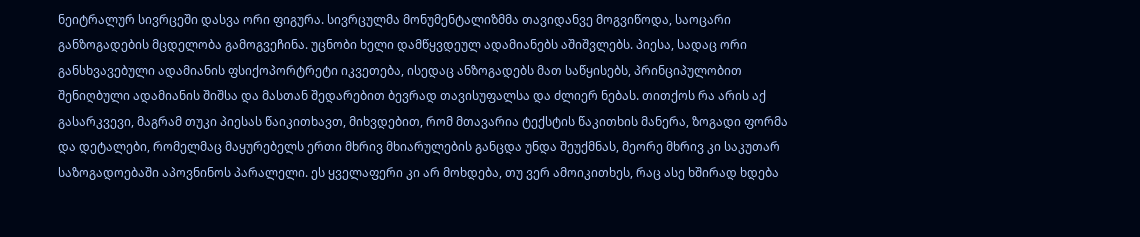ნეიტრალურ სივრცეში დასვა ორი ფიგურა. სივრცულმა მონუმენტალიზმმა თავიდანვე მოგვიწოდა, საოცარი განზოგადების მცდელობა გამოგვეჩინა. უცნობი ხელი დამწყვდეულ ადამიანებს აშიშვლებს. პიესა, სადაც ორი განსხვავებული ადამიანის ფსიქოპორტრეტი იკვეთება, ისედაც ანზოგადებს მათ საწყისებს, პრინციპულობით შენიღბული ადამიანის შიშსა და მასთან შედარებით ბევრად თავისუფალსა და ძლიერ ნებას. თითქოს რა არის აქ გასარკვევი, მაგრამ თუკი პიესას წაიკითხავთ, მიხვდებით, რომ მთავარია ტექსტის წაკითხის მანერა, ზოგადი ფორმა და დეტალები, რომელმაც მაყურებელს ერთი მხრივ მხიარულების განცდა უნდა შეუქმნას, მეორე მხრივ კი საკუთარ საზოგადოებაში აპოვნინოს პარალელი. ეს ყველაფერი კი არ მოხდება, თუ ვერ ამოიკითხეს, რაც ასე ხშირად ხდება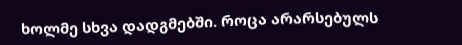ხოლმე სხვა დადგმებში. როცა არარსებულს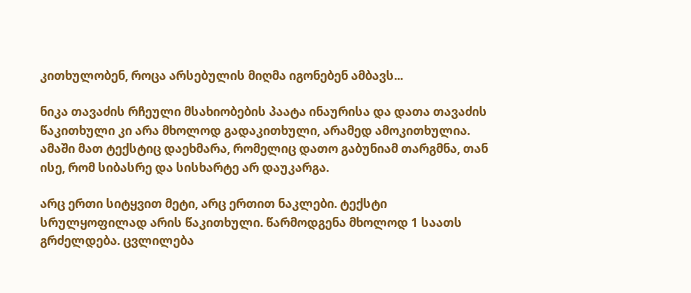კითხულობენ, როცა არსებულის მიღმა იგონებენ ამბავს...

ნიკა თავაძის რჩეული მსახიობების პაატა ინაურისა და დათა თავაძის წაკითხული კი არა მხოლოდ გადაკითხული, არამედ ამოკითხულია. ამაში მათ ტექსტიც დაეხმარა, რომელიც დათო გაბუნიამ თარგმნა, თან ისე, რომ სიბასრე და სისხარტე არ დაუკარგა.

არც ერთი სიტყვით მეტი, არც ერთით ნაკლები. ტექსტი სრულყოფილად არის წაკითხული. წარმოდგენა მხოლოდ 1 საათს გრძელდება. ცვლილება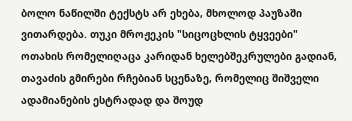ბოლო ნაწილში ტექსტს არ ეხება, მხოლოდ პაუზაში ვითარდება. თუკი მროჟეკის "სიცოცხლის ტყვეები" ოთახის რომელიღაცა კარიდან ხელებშეკრულები გადიან, თავაძის გმირები რჩებიან სცენაზე, რომელიც შიშველი ადამიანების ესტრადად და შოუდ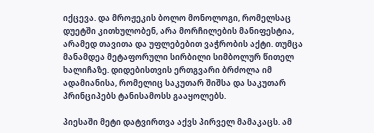იქცევა. და მროჟეკის ბოლო მონოლოგი, რომელსაც დუეტში კითხულობენ, არა მორჩილების მანიფესტია, არამედ თავითა და უფლებებით ვაჭრობის აქტი. თუმცა მანამდეა მეტაფორული სირბილი სიმბოლურ წითელ ხალიჩაზე. დიდებისთვის ერთგვარი ბრძოლა იმ ადამიანისა, რომელიც საკუთარ შიშსა და საკუთარ პრინციპებს ტანისამოსს გააყოლებს.

პიესაში მეტი დატვირთვა აქვს პირველ მამაკაცს. ამ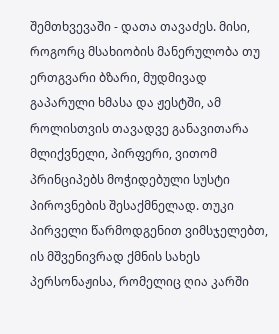შემთხვევაში - დათა თავაძეს. მისი, როგორც მსახიობის მანერულობა თუ ერთგვარი ბზარი, მუდმივად გაპარული ხმასა და ჟესტში, ამ როლისთვის თავადვე განავითარა მლიქვნელი, პირფერი, ვითომ პრინციპებს მოჭიდებული სუსტი პიროვნების შესაქმნელად. თუკი პირველი წარმოდგენით ვიმსჯელებთ, ის მშვენივრად ქმნის სახეს პერსონაჟისა, რომელიც ღია კარში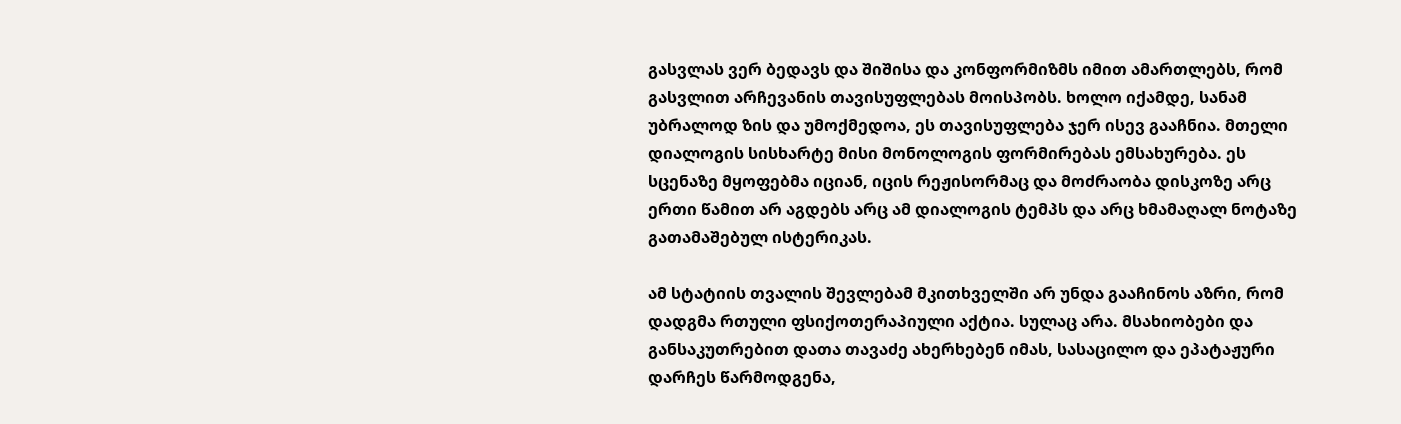გასვლას ვერ ბედავს და შიშისა და კონფორმიზმს იმით ამართლებს, რომ გასვლით არჩევანის თავისუფლებას მოისპობს. ხოლო იქამდე, სანამ უბრალოდ ზის და უმოქმედოა, ეს თავისუფლება ჯერ ისევ გააჩნია. მთელი დიალოგის სისხარტე მისი მონოლოგის ფორმირებას ემსახურება. ეს სცენაზე მყოფებმა იციან, იცის რეჟისორმაც და მოძრაობა დისკოზე არც ერთი წამით არ აგდებს არც ამ დიალოგის ტემპს და არც ხმამაღალ ნოტაზე გათამაშებულ ისტერიკას.

ამ სტატიის თვალის შევლებამ მკითხველში არ უნდა გააჩინოს აზრი, რომ დადგმა რთული ფსიქოთერაპიული აქტია. სულაც არა. მსახიობები და განსაკუთრებით დათა თავაძე ახერხებენ იმას, სასაცილო და ეპატაჟური დარჩეს წარმოდგენა,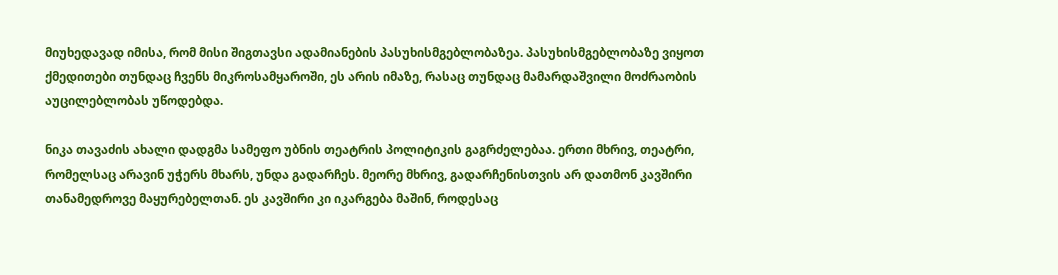მიუხედავად იმისა, რომ მისი შიგთავსი ადამიანების პასუხისმგებლობაზეა. პასუხისმგებლობაზე ვიყოთ ქმედითები თუნდაც ჩვენს მიკროსამყაროში, ეს არის იმაზე, რასაც თუნდაც მამარდაშვილი მოძრაობის აუცილებლობას უწოდებდა.

ნიკა თავაძის ახალი დადგმა სამეფო უბნის თეატრის პოლიტიკის გაგრძელებაა. ერთი მხრივ, თეატრი, რომელსაც არავინ უჭერს მხარს, უნდა გადარჩეს. მეორე მხრივ, გადარჩენისთვის არ დათმონ კავშირი თანამედროვე მაყურებელთან. ეს კავშირი კი იკარგება მაშინ, როდესაც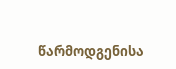წარმოდგენისა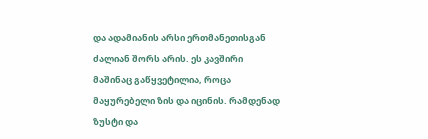და ადამიანის არსი ერთმანეთისგან ძალიან შორს არის. ეს კავშირი მაშინაც გაწყვეტილია, როცა მაყურებელი ზის და იცინის. რამდენად ზუსტი და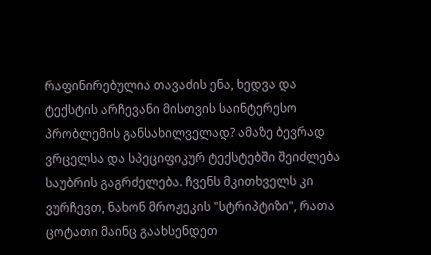რაფინირებულია თავაძის ენა, ხედვა და ტექსტის არჩევანი მისთვის საინტერესო პრობლემის განსახილველად? ამაზე ბევრად ვრცელსა და სპეციფიკურ ტექსტებში შეიძლება საუბრის გაგრძელება. ჩვენს მკითხველს კი ვურჩევთ, ნახონ მროჟეკის "სტრიპტიზი", რათა ცოტათი მაინც გაახსენდეთ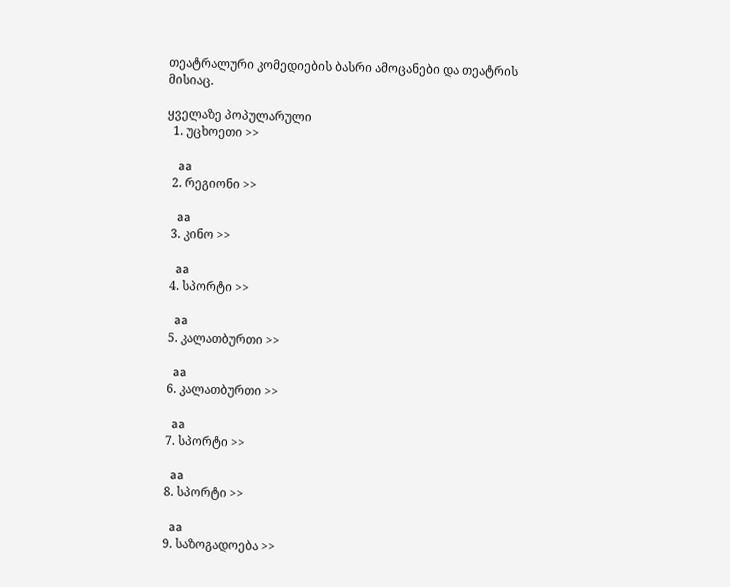თეატრალური კომედიების ბასრი ამოცანები და თეატრის მისიაც.

ყველაზე პოპულარული
  1. უცხოეთი >>

    aa
  2. რეგიონი >>

    aa
  3. კინო >>

    aa
  4. სპორტი >>

    aa
  5. კალათბურთი >>

    aa
  6. კალათბურთი >>

    aa
  7. სპორტი >>

    aa
  8. სპორტი >>

    aa
  9. საზოგადოება >>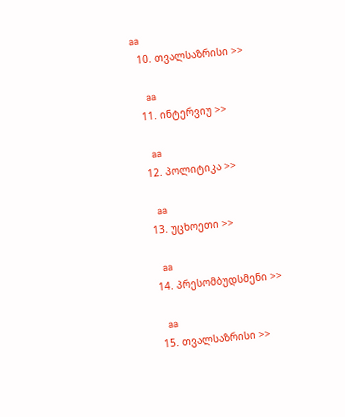aa
  10. თვალსაზრისი >>

    aa
  11. ინტერვიუ >>

    aa
  12. პოლიტიკა >>

    aa
  13. უცხოეთი >>

    aa
  14. პრესომბუდსმენი >>

    aa
  15. თვალსაზრისი >>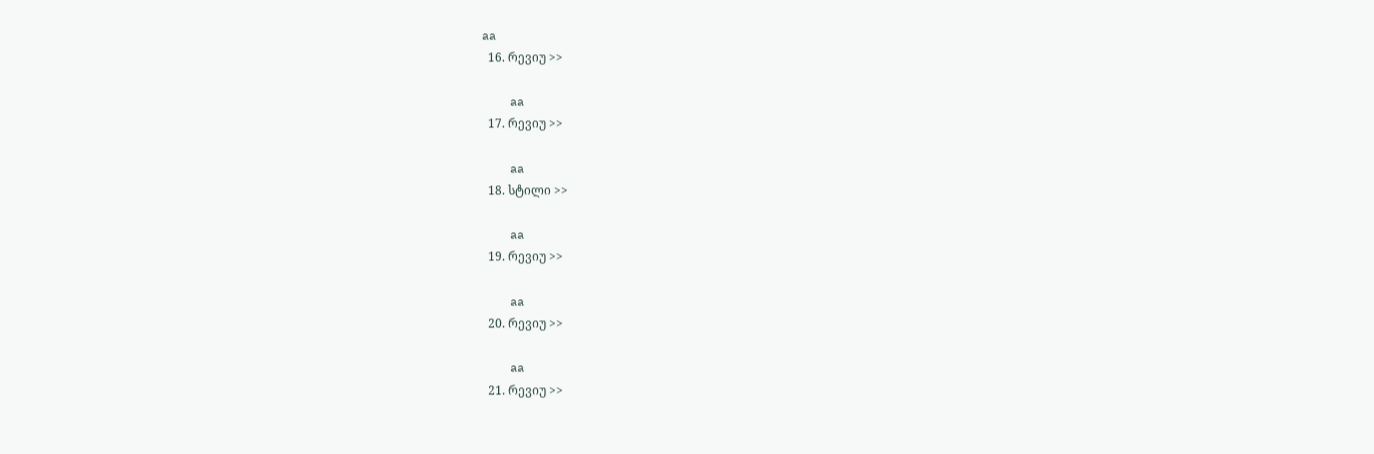aa
  16. რევიუ >>

    aa
  17. რევიუ >>

    aa
  18. სტილი >>

    aa
  19. რევიუ >>

    aa
  20. რევიუ >>

    aa
  21. რევიუ >>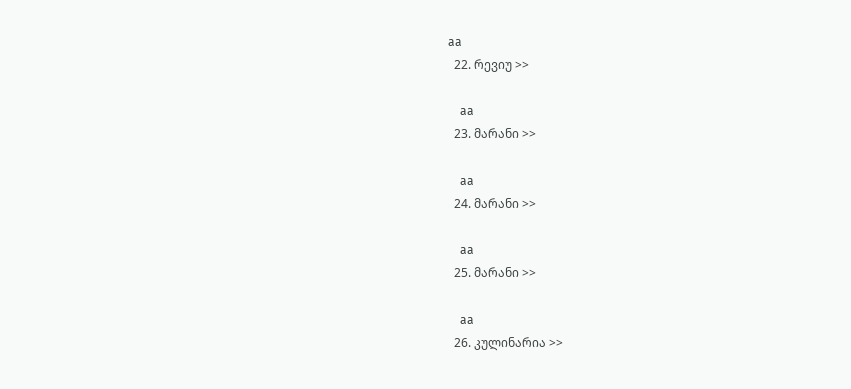aa
  22. რევიუ >>

    aa
  23. მარანი >>

    aa
  24. მარანი >>

    aa
  25. მარანი >>

    aa
  26. კულინარია >>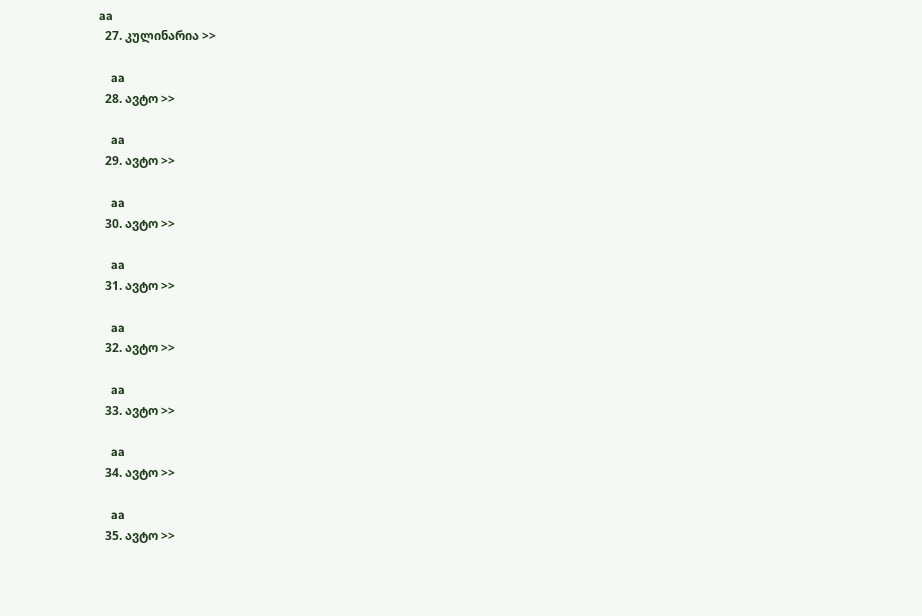aa
  27. კულინარია >>

    aa
  28. ავტო >>

    aa
  29. ავტო >>

    aa
  30. ავტო >>

    aa
  31. ავტო >>

    aa
  32. ავტო >>

    aa
  33. ავტო >>

    aa
  34. ავტო >>

    aa
  35. ავტო >>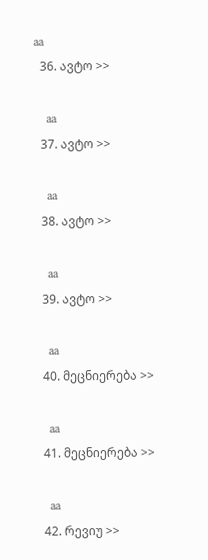aa
  36. ავტო >>

    aa
  37. ავტო >>

    aa
  38. ავტო >>

    aa
  39. ავტო >>

    aa
  40. მეცნიერება >>

    aa
  41. მეცნიერება >>

    aa
  42. რევიუ >>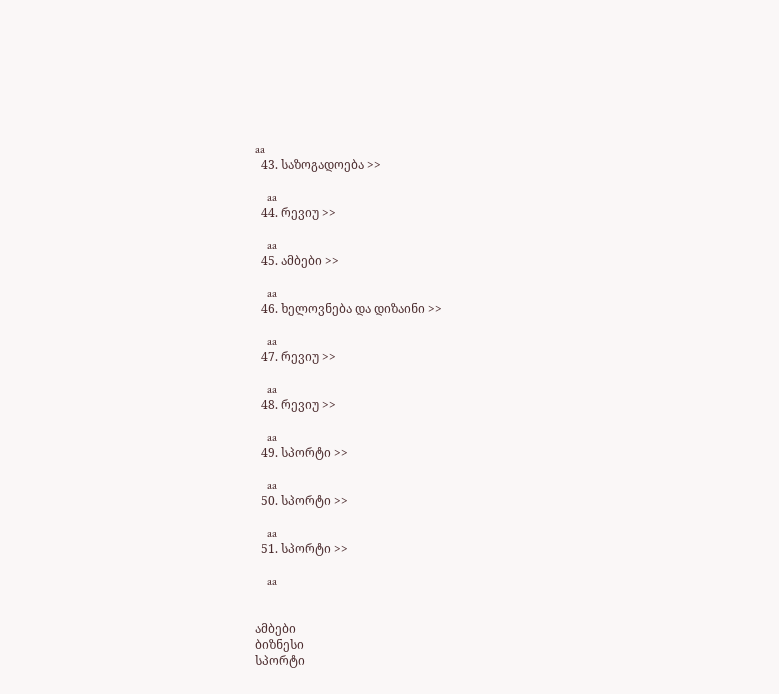aa
  43. საზოგადოება >>

    aa
  44. რევიუ >>

    aa
  45. ამბები >>

    aa
  46. ხელოვნება და დიზაინი >>

    aa
  47. რევიუ >>

    aa
  48. რევიუ >>

    aa
  49. სპორტი >>

    aa
  50. სპორტი >>

    aa
  51. სპორტი >>

    aa


ამბები
ბიზნესი
სპორტი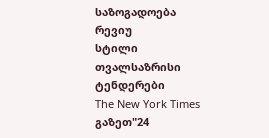საზოგადოება
რევიუ
სტილი
თვალსაზრისი
ტენდერები
The New York Times
გაზეთ"24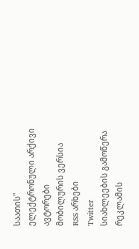საათის"
ელექტრონული არქივი
ავტორები
მობილურის ვერსია
RSS არხები
Twitter
სიახლეების გამოწერა
რეკლამის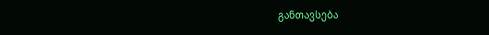განთავსება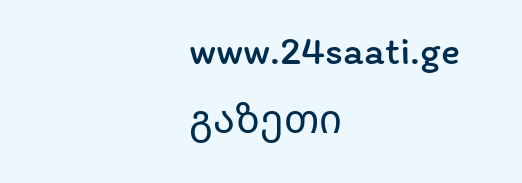www.24saati.ge
გაზეთი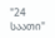"24 საათი"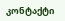კონტაქტი